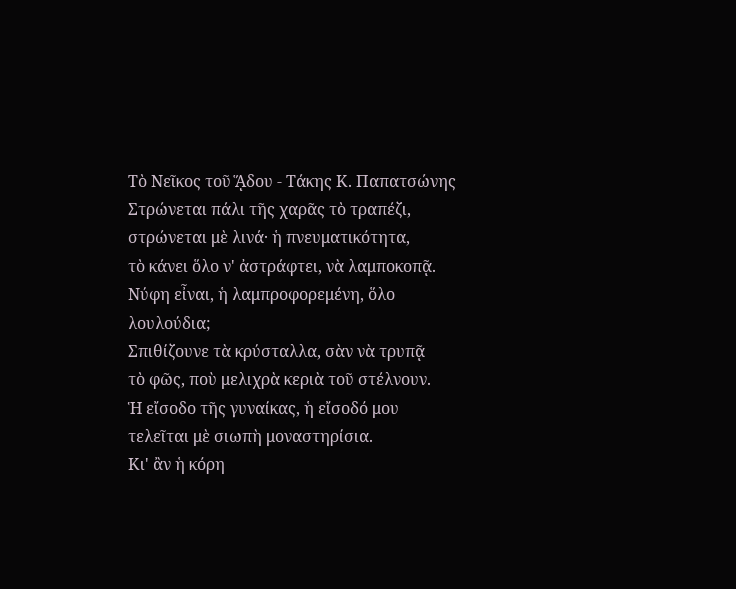Τὸ Νεῖκος τοῦ ᾍδου - Τάκης Κ. Παπατσώνης
Στρώνεται πάλι τῆς χαρᾶς τὸ τραπέζι,
στρώνεται μὲ λινά· ἡ πνευματικότητα,
τὸ κάνει ὅλο ν' ἀστράφτει, νὰ λαμποκοπᾷ.
Νύφη εἶναι, ἡ λαμπροφορεμένη, ὅλο λουλούδια;
Σπιθίζουνε τὰ κρύσταλλα, σὰν νὰ τρυπᾷ
τὸ φῶς, ποὺ μελιχρὰ κεριὰ τοῦ στέλνουν.
Ἡ εἴσοδο τῆς γυναίκας, ἡ εἴσοδό μου
τελεῖται μὲ σιωπὴ μοναστηρίσια.
Κι' ἂν ἡ κόρη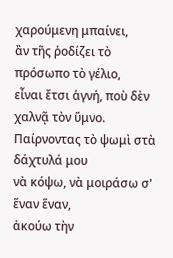χαρούμενη μπαίνει,
ἂν τῆς ῥοδίζει τὸ πρόσωπο τὸ γέλιο,
εἶναι ἔτσι ἁγνή, ποὺ δὲν χαλνᾷ τὸν ὕμνο.
Παίρνοντας τὸ ψωμὶ στὰ δάχτυλά μου
νὰ κόψω, νὰ μοιράσω σ' ἕναν ἕναν,
ἀκούω τὴν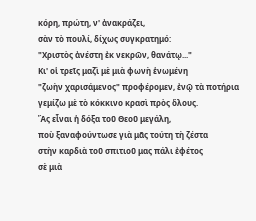κόρη, πρώτη, ν' ἀνακράζει,
σὰν τὸ πουλί, δίχως συγκρατημό:
"Χριστὸς ἀνέστη ἐκ νεκρῶν, θανάτῳ..."
Κι' οἱ τρεῖς μαζὶ μὲ μιὰ φωνὴ ἑνωμένη
"ζωὴν χαρισάμενος" προφέρομεν, ἐνῷ τὰ ποτήρια
γεμίζω μὲ τὸ κόκκινο κρασὶ πρὸς ὅλους.
Ἂς εἶναι ἡ δόξα τοῦ Θεοῦ μεγάλη,
ποὺ ξαναφούντωσε γιὰ μᾶς τούτη τὴ ζέστα
στὴν καρδιὰ τοῦ σπιτιοῦ μας πάλι ἐφέτος
σὲ μιὰ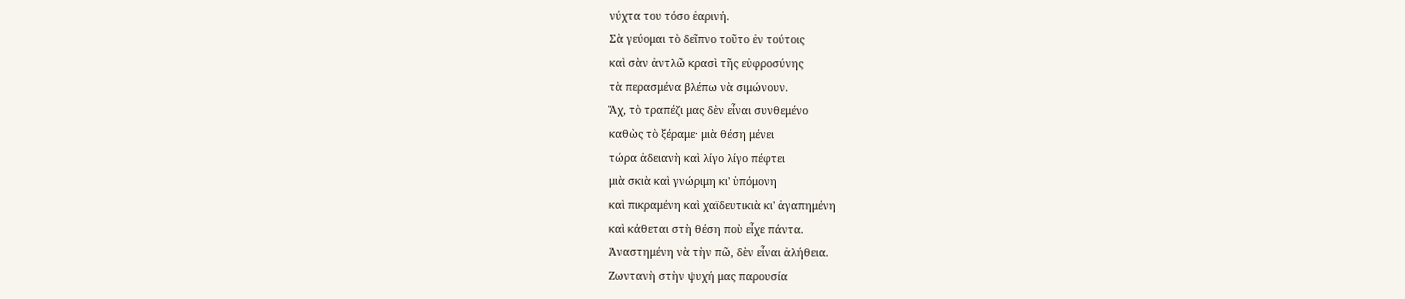νύχτα του τόσο ἐαρινή.
Σὰ γεύομαι τὸ δεῖπνο τοῦτο ἐν τούτοις
καὶ σὰν ἀντλῶ κρασὶ τῆς εὐφροσύνης
τὰ περασμένα βλέπω νὰ σιμώνουν.
Ἄχ, τὸ τραπέζι μας δὲν εἶναι συνθεμένο
καθὼς τὸ ξέραμε· μιὰ θέση μένει
τώρα ἀδειανὴ καὶ λίγο λίγο πέφτει
μιὰ σκιὰ καὶ γνώριμη κι' ὑπόμονη
καὶ πικραμένη καὶ χαϊδευτικιὰ κι' ἀγαπημένη
καὶ κάθεται στὴ θέση ποὺ εἶχε πάντα.
Ἀναστημένη νὰ τὴν πῶ, δὲν εἶναι ἀλήθεια.
Ζωντανὴ στὴν ψυχή μας παρουσία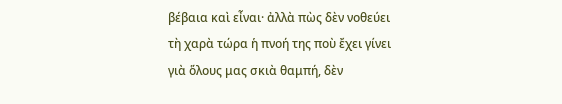βέβαια καὶ εἶναι· ἀλλὰ πὼς δὲν νοθεύει
τὴ χαρὰ τώρα ἡ πνοή της ποὺ ἔχει γίνει
γιὰ ὅλους μας σκιὰ θαμπή, δὲν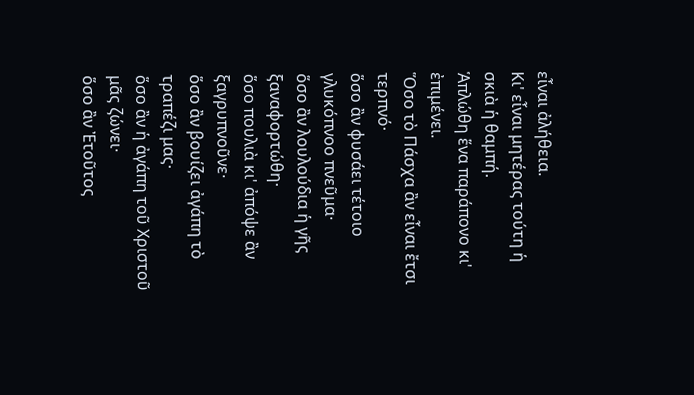εἶναι ἀλήθεια.
Κι' εἶναι μητέρας τούτη ἡ σκιὰ ἡ θαμπή.
Ἁπλώθη ἕνα παράπονο κι' ἐπιμένει.
Ὅσο τὸ Πάσχα ἂν εἶναι ἔτσι τερπνό·
ὅσο ἂν φυσάει τέτοιο γλυκόπνοο πνεῦμα·
ὅσο ἂν λουλούδια ἡ γῆς ξαναφορτώθη·
ὅσο πουλιὰ κι' ἀπόψε ἂν ξαγρυπνοῦνε·
ὅσο ἂν βουίζει ἀγάπη τὸ τραπέζι μας·
ὅσο ἂν ἡ ἀγάπη τοῦ Χριστοῦ μᾶς ζώνει·
ὅσο ἂν Ἐτοῦτος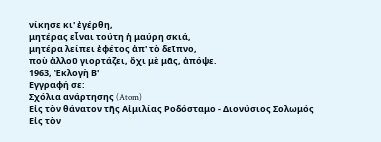νίκησε κι' ἐγέρθη,
μητέρας εἶναι τούτη ἡ μαύρη σκιά,
μητέρα λείπει ἐφέτος ἀπ' τὸ δεῖπνο,
ποὺ ἀλλοῦ γιορτάζει, ὄχι μὲ μᾶς, ἀπόψε.
1963, Ἐκλογὴ Β'
Εγγραφή σε:
Σχόλια ανάρτησης (Atom)
Εἰς τὸν θάνατον τῆς Αἰμιλίας Ροδόσταμο - Διονύσιος Σολωμός
Εἰς τὸν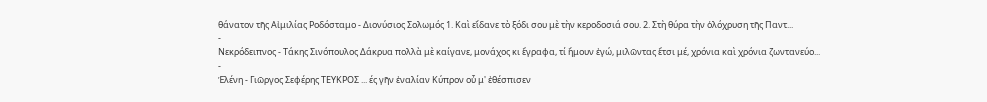θάνατον τῆς Αἰμιλίας Ροδόσταμο - Διονύσιος Σολωμός 1. Καὶ εἴδανε τὸ ξόδι σου μὲ τὴν κεροδοσιά σου. 2. Στὴ θύρα τὴν ὁλόχρυση τῆς Παντ...
-
Νεκρόδειπνος - Τάκης Σινόπουλος Δάκρυα πολλὰ μὲ καίγανε, μονάχος κι ἔγραφα, τί ἤμουν ἐγώ, μιλῶντας ἔτσι μέ, χρόνια καὶ χρόνια ζωντανεύο...
-
Ἑλένη - Γιῶργος Σεφέρης ΤΕΥΚΡΟΣ ... ές γῆν ἐναλίαν Κύπρον οὗ μ' ἐθέσπισεν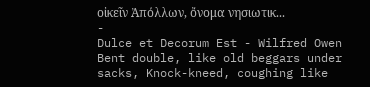οἰκεῖν Ἀπόλλων, ὄνομα νησιωτικ...
-
Dulce et Decorum Est - Wilfred Owen Bent double, like old beggars under sacks, Knock-kneed, coughing like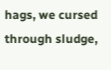hags, we cursed through sludge,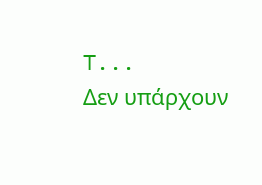T...
Δεν υπάρχουν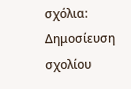σχόλια:
Δημοσίευση σχολίου